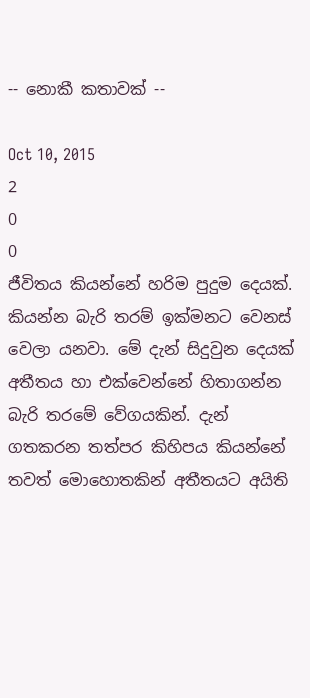-- නොකී කතාවක් --

Oct 10, 2015
2
0
0
ජීවිතය කියන්නේ හරිම පුදුම දෙයක්. කියන්න බැරි තරම් ඉක්මනට වෙනස් වෙලා යනවා. මේ දැන් සිදුවුන දෙයක් අතීතය හා එක්වෙන්නේ හිතාගන්න බැරි තරමේ වේගයකින්. දැන් ගතකරන තත්පර කිහිපය කියන්නේ තවත් මොහොතකින් අතීතයට අයිති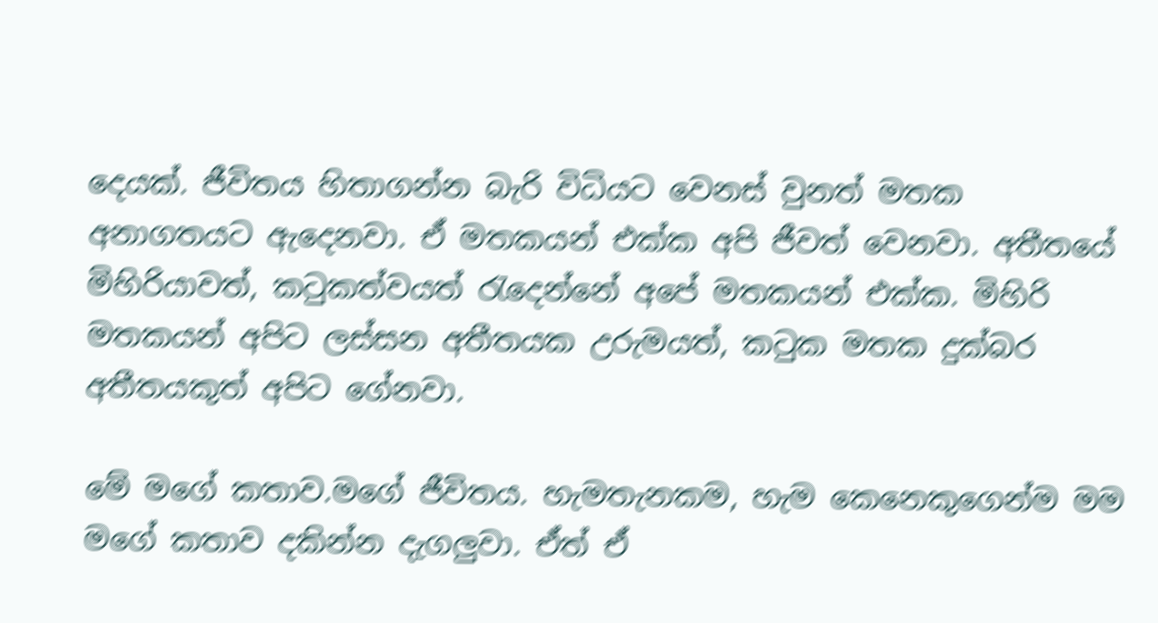දෙයක්. ජීවිතය හිතාගන්න බැරි විධියට වෙනස් වුනත් මතක අනාගතයට ඇදෙනවා. ඒ මතකයන් එක්ක අපි ජීවත් වෙනවා. අතීතයේ මිහිරියාවත්, කටුකත්වයත් රැදෙන්නේ අපේ මතකයන් එක්ක. මිහිරි මතකයන් අපිට ලස්සන අතීතයක උරුමයත්, කටුක මතක දුක්බර අතීතයකුත් අපිට ගේනවා.

මේ මගේ කතාව.මගේ ජීවිතය. හැමතැනකම, හැම කෙනෙකුගෙන්ම මම මගේ කතාව දකින්න දැගලුවා. ඒත් ඒ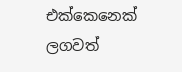එක්කෙනෙක් ලගවත්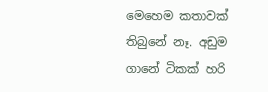මෙහෙම කතාවක් තිබුනේ නෑ. අඩුම ගානේ ටිකක් හරි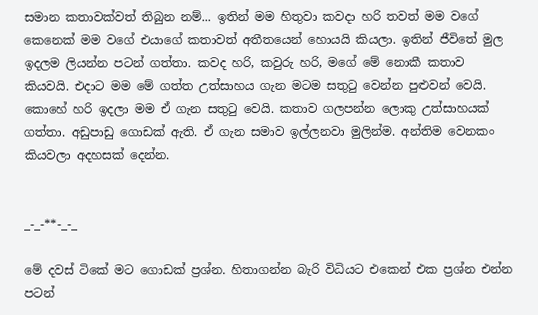සමාන කතාවක්වත් තිබුන නම්... ඉතින් මම හිතුවා කවදා හරි තවත් මම වගේ කෙනෙක් මම වගේ එයාගේ කතාවත් අතීතයෙන් හොයයි කියලා. ඉතින් ජීවිතේ මුල ඉදලම ලියන්න පටන් ගත්තා. කවද හරි, කවුරු හරි, මගේ මේ නොකී කතාව කියවයි. එදාට මම මේ ගත්ත උත්සාහය ගැන මටම සතුටු වෙන්න පුළුවන් වෙයි. කොහේ හරි ඉදලා මම ඒ ගැන සතුටු වෙයි. කතාව ගලපන්න ලොකු උත්සාහයක් ගත්තා. අඩුපාඩු ගොඩක් ඇති. ඒ ගැන සමාව ඉල්ලනවා මුලින්ම. අන්තිම වෙනකං කියවලා අදහසක් දෙන්න.


_-_-**-_-_

මේ දවස් ටිකේ මට ගොඩක් ප්‍රශ්න. හිතාගන්න බැරි විධියට එකෙන් එක ප්‍රශ්න එන්න පටන්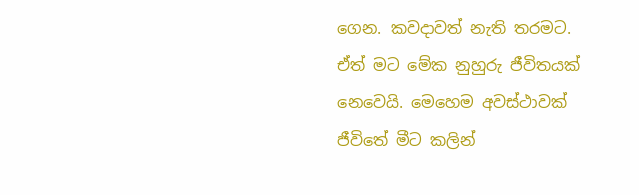ගෙන. කවදාවත් නැති තරමට. ඒත් මට මේක නුහුරු ජීවිතයක් නෙවෙයි. මෙහෙම අවස්ථාවක් ජීවිතේ මීට කලින්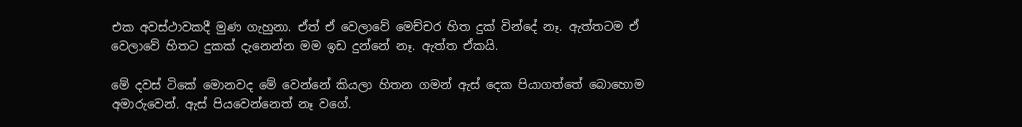එක අවස්ථාවකදී මුණ ගැහුනා. ඒත් ඒ වෙලාවේ මෙච්චර හිත දුක් වින්දේ නෑ. ඇත්තටම ඒ වෙලාවේ හිතට දුකක් දැනෙන්න මම ඉඩ දුන්නේ නෑ. ඇත්ත ඒකයි.

මේ දවස් ටිකේ මොනවද මේ වෙන්නේ කියලා හිතන ගමන් ඇස් දෙක පියාගත්තේ බොහොම අමාරුවෙන්. ඇස් පියවෙන්නෙත් නෑ වගේ.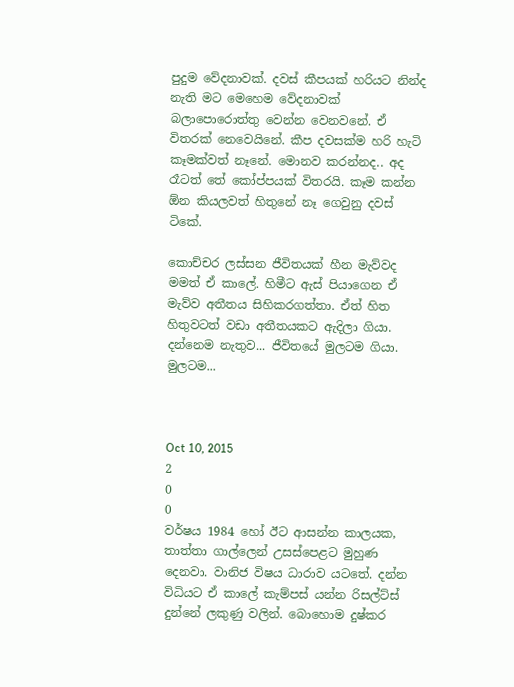පුදුම වේදනාවක්. දවස් කීපයක් හරියට නින්ද නැති මට මෙහෙම වේදනාවක් බලාපොරොත්තු වෙන්න වෙනවනේ. ඒ විතරක් නෙවෙයිනේ. කීප දවසක්ම හරි හැටි කෑමක්වත් නෑනේ. මොනව කරන්නද.. අද රෑටත් තේ කෝප්පයක් විතරයි. කෑම කන්න ඕන කියලවත් හිතුනේ නෑ ගෙවුනු දවස් ටිකේ.

කොච්චර ලස්සන ජීවිතයක් හීන මැව්වද මමත් ඒ කාලේ. හිමීට ඇස් පියාගෙන ඒ මැව්ව අතීතය සිහිකරගත්තා. ඒත් හිත හිතුවටත් වඩා අතීතයකට ඇදිලා ගියා. දන්නෙම නැතුව... ජීවිතයේ මුලටම ගියා. මුලටම...



Oct 10, 2015
2
0
0
වර්ෂය 1984 හෝ ඊට ආසන්න කාලයක, තාත්තා ගාල්ලෙන් උසස්පෙළට මුහුණ දෙනවා. වානිජ විෂය ධාරාව යටතේ. දන්න විධියට ඒ කාලේ කැම්පස් යන්න රිසල්ට්ස් දුන්නේ ලකුණු වලින්. බොහොම දුෂ්කර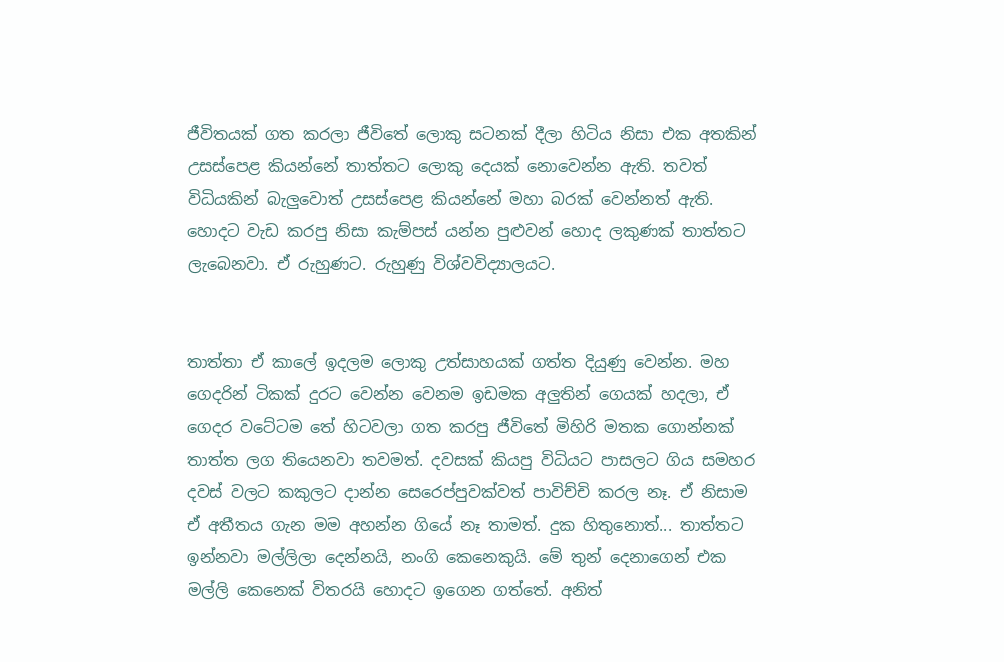ජීවිතයක් ගත කරලා ජීවිතේ ලොකු සටනක් දීලා හිටිය නිසා එක අතකින් උසස්පෙළ කියන්නේ තාත්තට ලොකු දෙයක් නොවෙන්න ඇති. තවත් විධියකින් බැලුවොත් උසස්පෙළ කියන්නේ මහා බරක් වෙන්නත් ඇති. හොදට වැඩ කරපු නිසා කැම්පස් යන්න පුළුවන් හොද ලකුණක් තාත්තට ලැබෙනවා. ඒ රුහුණට. රුහුණු විශ්වවිද්‍යාලයට.


තාත්තා ඒ කාලේ ඉදලම ලොකු උත්සාහයක් ගත්ත දියුණු වෙන්න. මහ ගෙදරින් ටිකක් දුරට වෙන්න වෙනම ඉඩමක අලුතින් ගෙයක් හදලා, ඒ ගෙදර වටේටම තේ හිටවලා ගත කරපු ජීවිතේ මිහිරි මතක ගොන්නක් තාත්ත ලග තියෙනවා තවමත්. දවසක් කියපු විධියට පාසලට ගිය සමහර දවස් වලට කකුලට දාන්න සෙරෙප්පුවක්වත් පාවිච්චි කරල නෑ. ඒ නිසාම ඒ අතීතය ගැන මම අහන්න ගියේ නෑ තාමත්. දුක හිතුනොත්... තාත්තට ඉන්නවා මල්ලිලා දෙන්නයි, නංගි කෙනෙකුයි. මේ තුන් දෙනාගෙන් එක මල්ලි කෙනෙක් විතරයි හොදට ඉගෙන ගත්තේ. අනිත්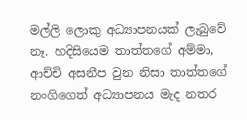මල්ලි ලොකු අධ්‍යාපනයක් ලැබුවේ නෑ. හදිසියෙම තාත්තගේ අම්මා, ආච්චි අසනීප වුන නිසා තාත්තගේ නංගිගෙත් අධ්‍යාපනය මැද නතර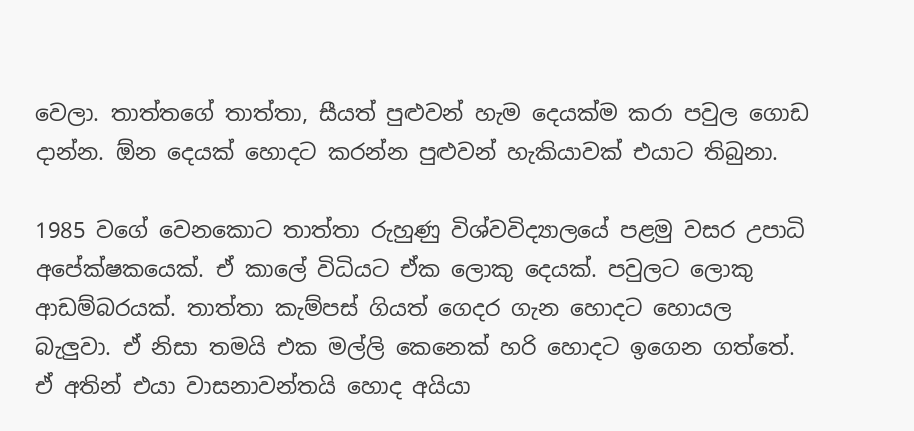වෙලා. තාත්තගේ තාත්තා, සීයත් පුළුවන් හැම දෙයක්ම කරා පවුල ගොඩ දාන්න. ඕන දෙයක් හොදට කරන්න පුළුවන් හැකියාවක් එයාට තිබුනා.

1985 වගේ වෙනකොට තාත්තා රුහුණු විශ්වවිද්‍යාලයේ පළමු වසර උපාධි අපේක්ෂකයෙක්. ඒ කාලේ විධියට ඒක ලොකු දෙයක්. පවුලට ලොකු ආඩම්බරයක්. තාත්තා කැම්පස් ගියත් ගෙදර ගැන හොදට හොයල බැලුවා. ඒ නිසා තමයි එක මල්ලි කෙනෙක් හරි හොදට ඉගෙන ගත්තේ. ඒ අතින් එයා වාසනාවන්තයි හොද අයියා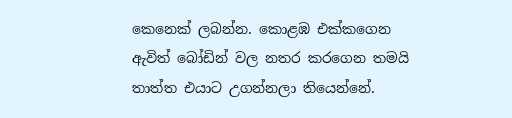කෙනෙක් ලබන්න. කොළඹ එක්කගෙන ඇවිත් බෝඩින් වල නතර කරගෙන තමයි තාත්ත එයාට උගන්නලා තියෙන්නේ.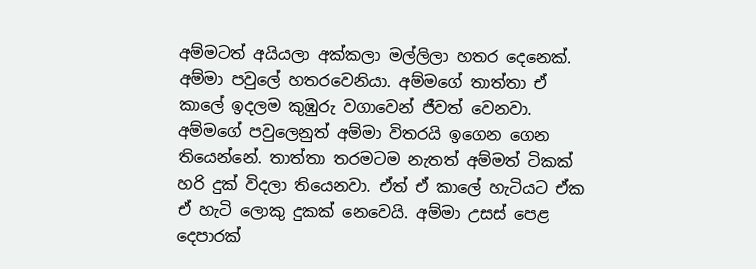අම්මටත් අයියලා අක්කලා මල්ලිලා හතර දෙනෙක්. අම්මා පවුලේ හතරවෙනියා. අම්මගේ තාත්තා ඒ කාලේ ඉදලම කුඹුරු වගාවෙන් ජීවත් වෙනවා. අම්මගේ පවුලෙනුත් අම්මා විතරයි ඉගෙන ගෙන තියෙන්නේ. තාත්තා තරමටම නැතත් අම්මත් ටිකක් හරි දුක් විදලා තියෙනවා. ඒත් ඒ කාලේ හැටියට ඒක ඒ හැටි ලොකු දුකක් නෙවෙයි. අම්මා උසස් පෙළ දෙපාරක්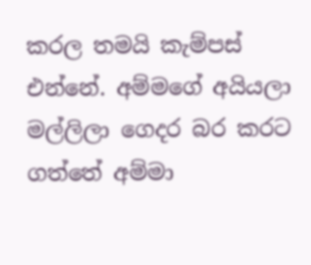කරල තමයි කැම්පස් එන්නේ. අම්මගේ අයියලා මල්ලිලා ගෙදර බර කරට ගත්තේ අම්මා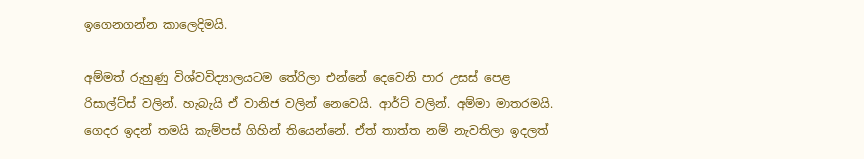ඉගෙනගන්න කාලෙදිමයි.

අම්මත් රුහුණු විශ්වවිද්‍යාලයටම තේරිලා එන්නේ දෙවෙනි පාර උසස් පෙළ රිසාල්ට්ස් වලින්. හැබැයි ඒ වානිජ වලින් නෙවෙයි. ආර්ට් වලින්. අම්මා මාතරමයි. ගෙදර ඉදන් තමයි කැම්පස් ගිහින් තියෙන්නේ. ඒත් තාත්ත නම් නැවතිලා ඉදලත්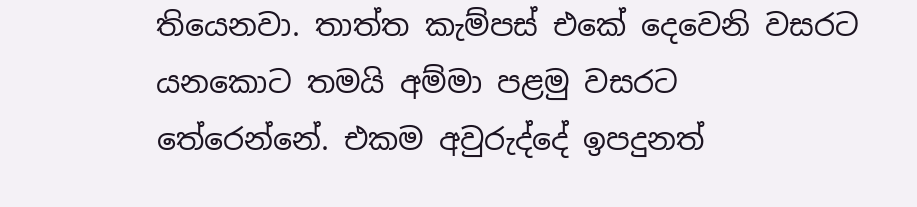තියෙනවා. තාත්ත කැම්පස් එකේ දෙවෙනි වසරට යනකොට තමයි අම්මා පළමු වසරට තේරෙන්නේ. එකම අවුරුද්දේ ඉපදුනත්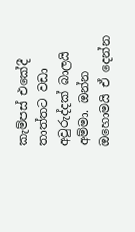කැම්පස් එකේදී තාත්තට වඩා අවුරුද්දක් බාලයි අම්මා. ඔන්න ඔහොමයි ඒ දෙන්න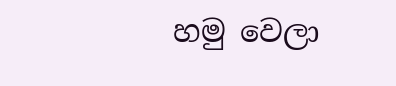හමු වෙලා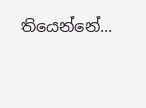තියෙන්නේ...